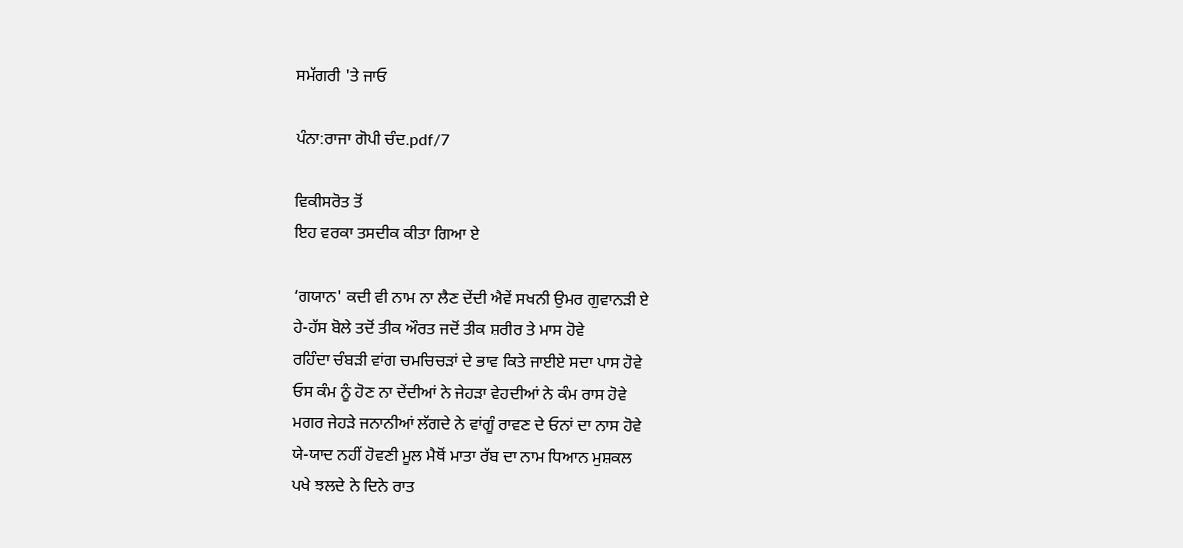ਸਮੱਗਰੀ 'ਤੇ ਜਾਓ

ਪੰਨਾ:ਰਾਜਾ ਗੋਪੀ ਚੰਦ.pdf/7

ਵਿਕੀਸਰੋਤ ਤੋਂ
ਇਹ ਵਰਕਾ ਤਸਦੀਕ ਕੀਤਾ ਗਿਆ ਏ

‘ਗਯਾਨ' ਕਦੀ ਵੀ ਨਾਮ ਨਾ ਲੈਣ ਦੇਂਦੀ ਐਵੇਂ ਸਖਨੀ ਉਮਰ ਗੁਵਾਨੜੀ ਏ
ਹੇ-ਹੱਸ ਬੋਲੇ ਤਦੋਂ ਤੀਕ ਔਰਤ ਜਦੋਂ ਤੀਕ ਸ਼ਰੀਰ ਤੇ ਮਾਸ ਹੋਵੇ
ਰਹਿੰਦਾ ਚੰਬੜੀ ਵਾਂਗ ਚਮਚਿਚੜਾਂ ਦੇ ਭਾਵ ਕਿਤੇ ਜਾਈਏ ਸਦਾ ਪਾਸ ਹੋਵੇ
ਓਸ ਕੰਮ ਨੂੰ ਹੋਣ ਨਾ ਦੇਂਦੀਆਂ ਨੇ ਜੇਹੜਾ ਵੇਹਦੀਆਂ ਨੇ ਕੰਮ ਰਾਸ ਹੋਵੇ
ਮਗਰ ਜੇਹੜੇ ਜਨਾਨੀਆਂ ਲੱਗਦੇ ਨੇ ਵਾਂਗੂੰ ਰਾਵਣ ਦੇ ਓਨਾਂ ਦਾ ਨਾਸ ਹੋਵੇ
ਯੇ-ਯਾਦ ਨਹੀਂ ਹੋਵਣੀ ਮੂਲ ਮੈਥੋਂ ਮਾਤਾ ਰੱਬ ਦਾ ਨਾਮ ਧਿਆਨ ਮੁਸ਼ਕਲ
ਪਖੇ ਝਲਦੇ ਨੇ ਦਿਨੇ ਰਾਤ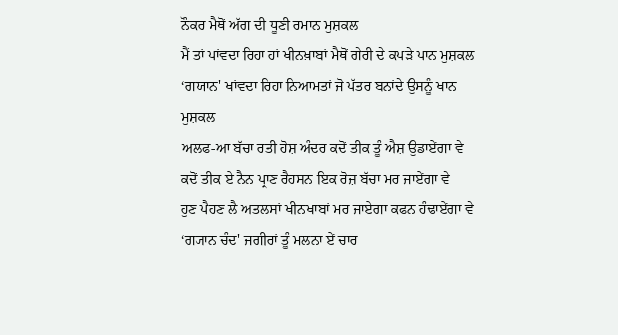ਨੌਕਰ ਮੈਥੋਂ ਅੱਗ ਦੀ ਧੂਣੀ ਰਮਾਨ ਮੁਸ਼ਕਲ
ਮੈਂ ਤਾਂ ਪਾਂਵਦਾ ਰਿਹਾ ਹਾਂ ਖੀਨਖ਼ਾਬਾਂ ਮੈਥੋਂ ਗੇਰੀ ਦੇ ਕਪੜੇ ਪਾਨ ਮੁਸ਼ਕਲ
‘ਗਯਾਨ' ਖਾਂਵਦਾ ਰਿਹਾ ਨਿਆਮਤਾਂ ਜੋ ਪੱਤਰ ਬਨਾਂਦੇ ਉਸਨੂੰ ਖਾਨ ਮੁਸ਼ਕਲ
ਅਲਫ-ਆ ਬੱਚਾ ਰਤੀ ਹੋਸ਼ ਅੰਦਰ ਕਦੋਂ ਤੀਕ ਤੂੰ ਐਸ਼ ਉਡਾਏਂਗਾ ਵੇ
ਕਦੋਂ ਤੀਕ ਏ ਨੈਨ ਪ੍ਰਾਣ ਰੈਹਸਨ ਇਕ ਰੋਜ਼ ਬੱਚਾ ਮਰ ਜਾਏਂਗਾ ਵੇ
ਹੁਣ ਪੈਹਣ ਲੈ ਅਤਲਸਾਂ ਖੀਨਖਾਬਾਂ ਮਰ ਜਾਏਗਾ ਕਫਨ ਹੰਢਾਏਂਗਾ ਵੇ
‘ਗ੍ਯਾਨ ਚੰਦ' ਜਗੀਰਾਂ ਤੂੰ ਮਲਨਾ ਏਂ ਚਾਰ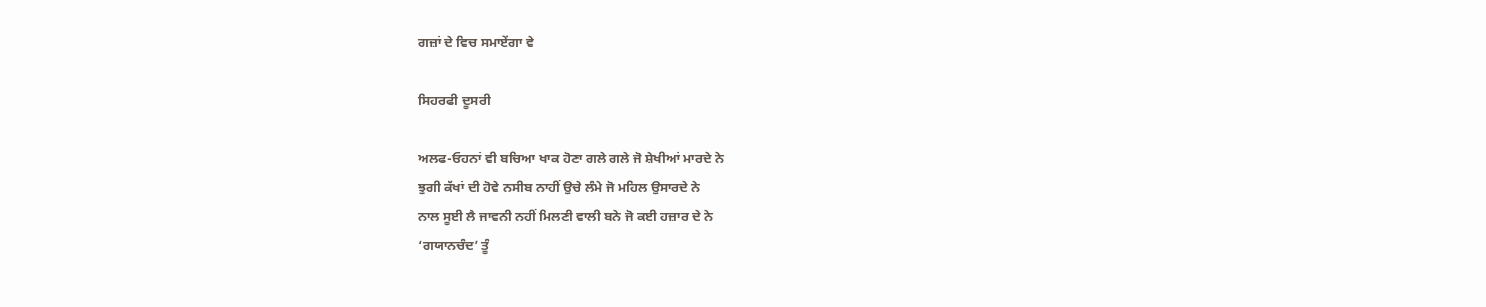ਗਜ਼ਾਂ ਦੇ ਵਿਚ ਸਮਾਏਂਗਾ ਵੇ

ਸਿਹਰਫੀ ਦੂਸਰੀ

ਅਲਫ-ਓਹਨਾਂ ਵੀ ਬਚਿਆ ਖਾਕ ਹੋਣਾ ਗਲੇ ਗਲੇ ਜੋ ਸ਼ੇਖੀਆਂ ਮਾਰਦੇ ਨੇ
ਝੁਗੀ ਕੱਖਾਂ ਦੀ ਹੋਵੇ ਨਸੀਬ ਨਾਹੀਂ ਉਚੇ ਲੰਮੇ ਜੋ ਮਹਿਲ ਉਸਾਰਦੇ ਨੇ
ਨਾਲ ਸੂਈ ਲੈ ਜਾਵਨੀ ਨਹੀਂ ਮਿਲਣੀ ਵਾਲੀ ਬਨੇ ਜੋ ਕਈ ਹਜ਼ਾਰ ਦੇ ਨੇ
‘ਗਯਾਨਚੰਦ’ ਤੂੰ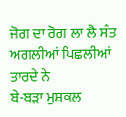ਜੋਗ ਦਾ ਰੋਗ ਲਾ ਲੈ ਸੰਤ ਅਗਲੀਆਂ ਪਿਛਲੀਆਂ ਤਾਰਦੇ ਨੇ
ਬੇ-ਬੜਾ ਮੁਸ਼ਕਲ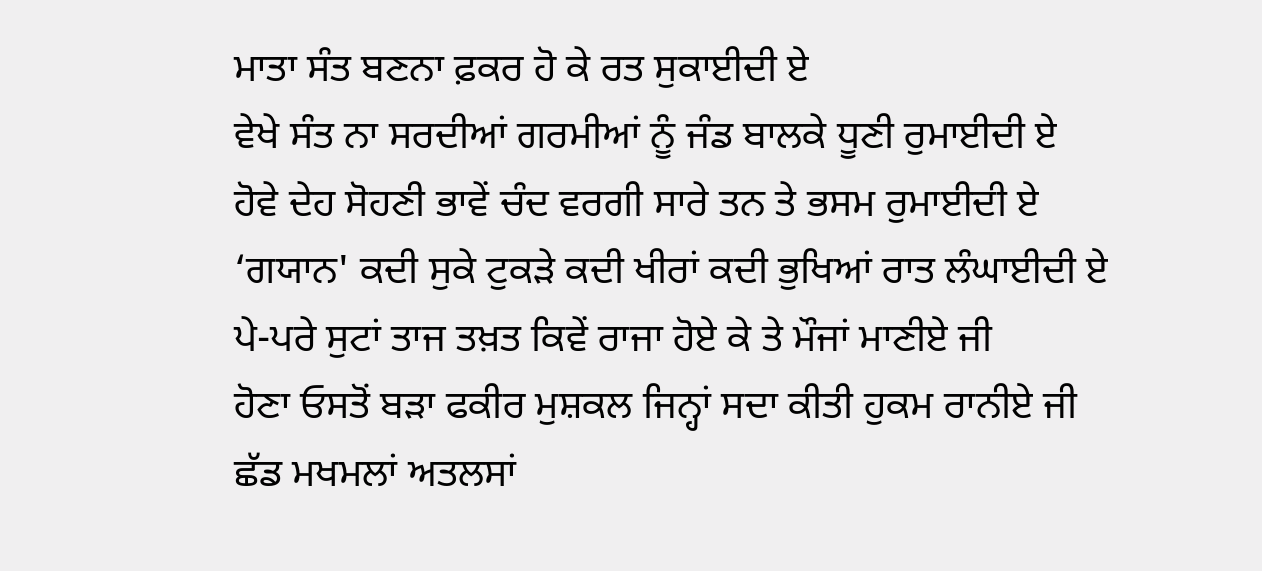ਮਾਤਾ ਸੰਤ ਬਣਨਾ ਫ਼ਕਰ ਹੋ ਕੇ ਰਤ ਸੁਕਾਈਦੀ ਏ
ਵੇਖੇ ਸੰਤ ਨਾ ਸਰਦੀਆਂ ਗਰਮੀਆਂ ਨੂੰ ਜੰਡ ਬਾਲਕੇ ਧੂਣੀ ਰੁਮਾਈਦੀ ਏ
ਹੋਵੇ ਦੇਹ ਸੋਹਣੀ ਭਾਵੇਂ ਚੰਦ ਵਰਗੀ ਸਾਰੇ ਤਨ ਤੇ ਭਸਮ ਰੁਮਾਈਦੀ ਏ
‘ਗਯਾਨ' ਕਦੀ ਸੁਕੇ ਟੁਕੜੇ ਕਦੀ ਖੀਰਾਂ ਕਦੀ ਭੁਖਿਆਂ ਰਾਤ ਲੰਘਾਈਦੀ ਏ
ਪੇ-ਪਰੇ ਸੁਟਾਂ ਤਾਜ ਤਖ਼ਤ ਕਿਵੇਂ ਰਾਜਾ ਹੋਏ ਕੇ ਤੇ ਮੌਜਾਂ ਮਾਣੀਏ ਜੀ
ਹੋਣਾ ਓਸਤੋਂ ਬੜਾ ਫਕੀਰ ਮੁਸ਼ਕਲ ਜਿਨ੍ਹਾਂ ਸਦਾ ਕੀਤੀ ਹੁਕਮ ਰਾਨੀਏ ਜੀ
ਛੱਡ ਮਖਮਲਾਂ ਅਤਲਸਾਂ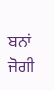ਬਨਾਂ ਜੋਗੀ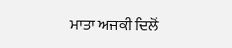ਮਾਤਾ ਅਜਕੀ ਦਿਲੋਂ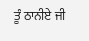ਤੂੰ ਠਾਨੀਏ ਜੀ